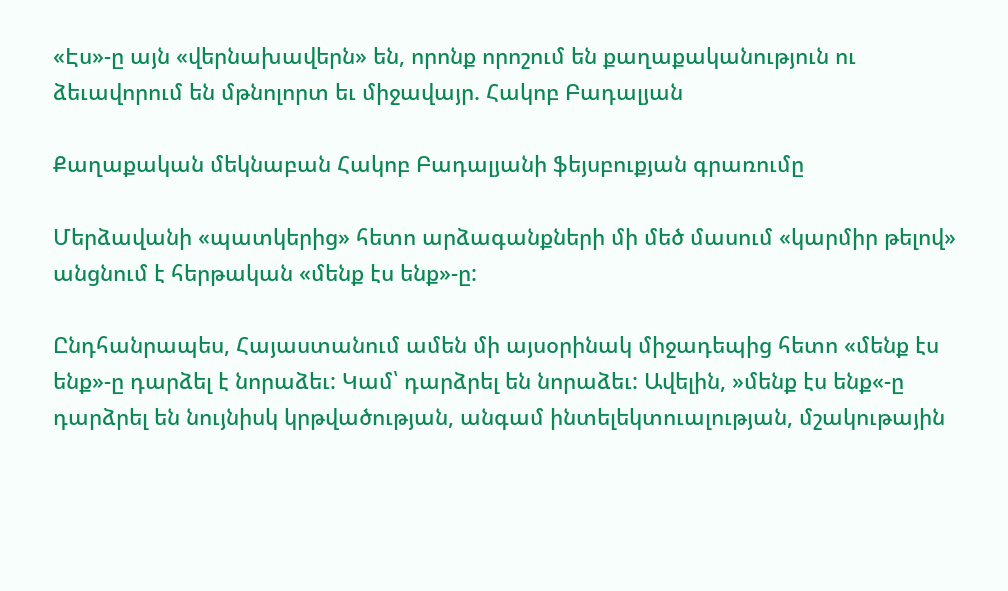«Էս»-ը այն «վերնախավերն» են, որոնք որոշում են քաղաքականություն ու ձեւավորում են մթնոլորտ եւ միջավայր. Հակոբ Բադալյան

Քաղաքական մեկնաբան Հակոբ Բադալյանի ֆեյսբուքյան գրառումը

Մերձավանի «պատկերից» հետո արձագանքների մի մեծ մասում «կարմիր թելով» անցնում է հերթական «մենք էս ենք»-ը:

Ընդհանրապես, Հայաստանում ամեն մի այսօրինակ միջադեպից հետո «մենք էս ենք»-ը դարձել է նորաձեւ: Կամ՝ դարձրել են նորաձեւ: Ավելին, »մենք էս ենք«-ը դարձրել են նույնիսկ կրթվածության, անգամ ինտելեկտուալության, մշակութային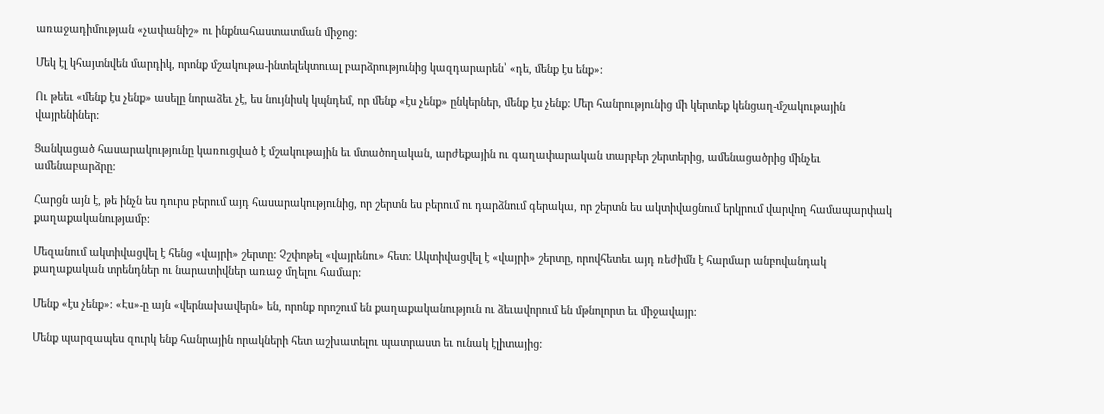առաջադիմության «չափանիշ» ու ինքնահաստատման միջոց:

Մեկ էլ կհայտնվեն մարդիկ, որոնք մշակութա-ինտելեկտուալ բարձրությունից կազդարարեն՝ «դե, մենք էս ենք»:

Ու թեեւ «մենք էս չենք» ասելը նորաձեւ չէ, ես նույնիսկ կպնդեմ, որ մենք «էս չենք» ընկերներ, մենք էս չենք: Մեր հանրությունից մի կերտեք կենցաղ-մշակութային վայրենիներ:

Ցանկացած հասարակությունը կառուցված է մշակութային եւ մտածողական, արժեքային ու գաղափարական տարբեր շերտերից, ամենացածրից մինչեւ ամենաբարձրը:

Հարցն այն է, թե ինչն ես դուրս բերում այդ հասարակությունից, որ շերտն ես բերում ու դարձնում գերակա, որ շերտն ես ակտիվացնում երկրում վարվող համապարփակ քաղաքականությամբ:

Մեզանում ակտիվացվել է հենց «վայրի» շերտը: Չշփոթել «վայրենու» հետ: Ակտիվացվել է «վայրի» շերտը, որովհետեւ այդ ռեժիմն է հարմար անբովանդակ քաղաքական տրենդներ ու նարատիվներ առաջ մղելու համար:

Մենք «էս չենք»: «Էս»-ը այն «վերնախավերն» են, որոնք որոշում են քաղաքականություն ու ձեւավորում են մթնոլորտ եւ միջավայր:

Մենք պարզապես զուրկ ենք հանրային որակների հետ աշխատելու պատրաստ եւ ունակ էլիտայից: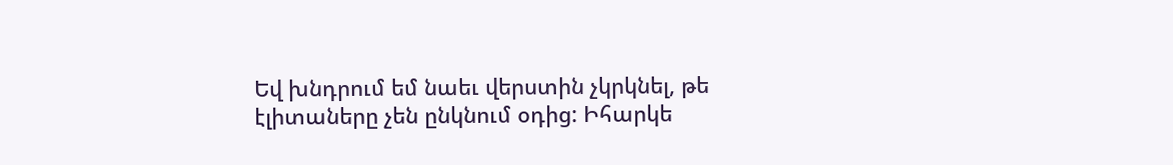Եվ խնդրում եմ նաեւ վերստին չկրկնել, թե էլիտաները չեն ընկնում օդից: Իհարկե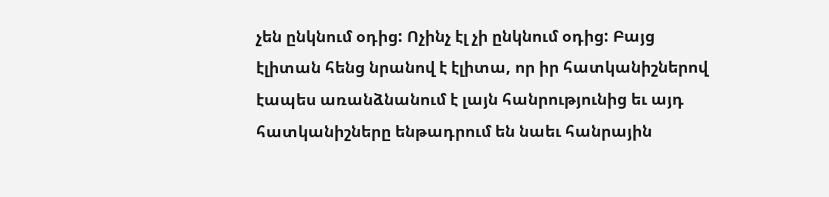չեն ընկնում օդից: Ոչինչ էլ չի ընկնում օդից: Բայց էլիտան հենց նրանով է էլիտա, որ իր հատկանիշներով էապես առանձնանում է լայն հանրությունից եւ այդ հատկանիշները ենթադրում են նաեւ հանրային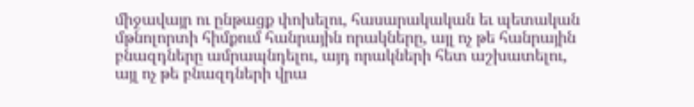միջավայր ու ընթացք փոխելու, հասարակական եւ պետական մթնոլորտի հիմքում հանրային որակները, այլ ոչ թե հանրային բնազդները ամրապնդելու, այդ որակների հետ աշխատելու, այլ ոչ թե բնազդների վրա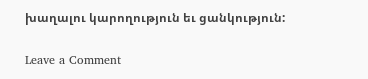խաղալու կարողություն եւ ցանկություն:

Leave a Comment